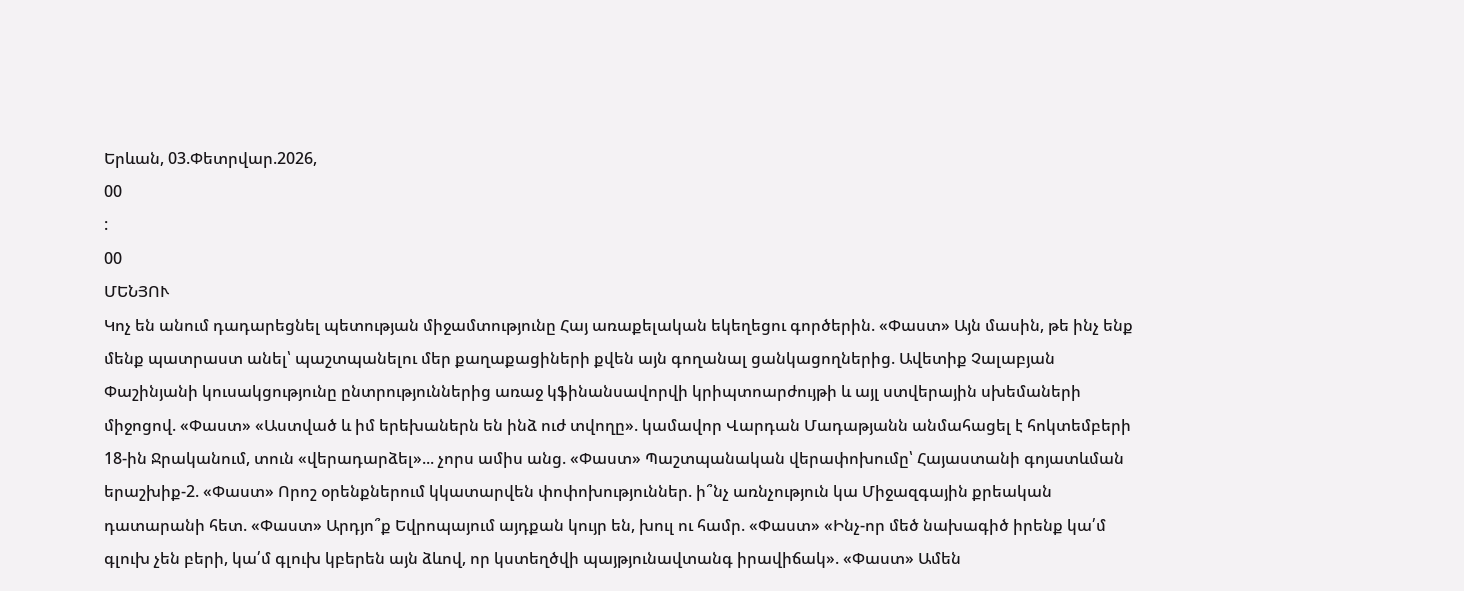Երևան, 03.Փետրվար.2026,
00
:
00
ՄԵՆՅՈՒ
Կոչ են անում դադարեցնել պետության միջամտությունը Հայ առաքելական եկեղեցու գործերին. «Փաստ» Այն մասին, թե ինչ ենք մենք պատրաստ անել՝ պաշտպանելու մեր քաղաքացիների քվեն այն գողանալ ցանկացողներից. Ավետիք Չալաբյան Փաշինյանի կուսակցությունը ընտրություններից առաջ կֆինանսավորվի կրիպտոարժույթի և այլ ստվերային սխեմաների միջոցով. «Փաստ» «Աստված և իմ երեխաներն են ինձ ուժ տվողը». կամավոր Վարդան Մադաթյանն անմահացել է հոկտեմբերի 18-ին Ջրականում, տուն «վերադարձել»... չորս ամիս անց. «Փաստ» Պաշտպանական վերափոխումը՝ Հայաստանի գոյատևման երաշխիք-2. «Փաստ» Որոշ օրենքներում կկատարվեն փոփոխություններ. ի՞նչ առնչություն կա Միջազգային քրեական դատարանի հետ. «Փաստ» Արդյո՞ք Եվրոպայում այդքան կույր են, խուլ ու համր. «Փաստ» «Ինչ-որ մեծ նախագիծ իրենք կա՛մ գլուխ չեն բերի, կա՛մ գլուխ կբերեն այն ձևով, որ կստեղծվի պայթյունավտանգ իրավիճակ». «Փաստ» Ամեն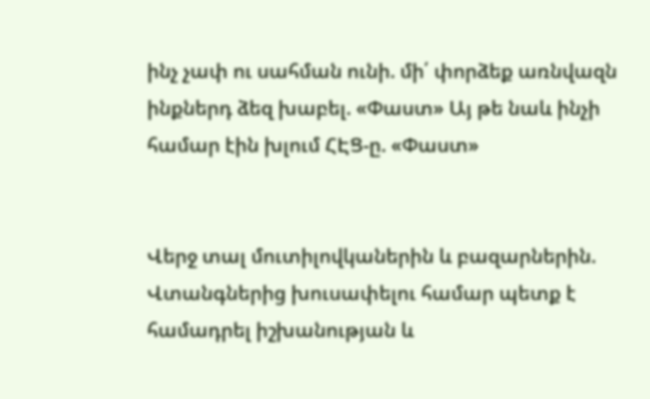ինչ չափ ու սահման ունի. մի՛ փորձեք առնվազն ինքներդ ձեզ խաբել. «Փաստ» Այ թե նաև ինչի համար էին խլում ՀԷՑ-ը. «Փաստ»


Վերջ տալ մուտիլովկաներին և բազարներին. Վտանգներից խուսափելու համար պետք է համադրել իշխանության և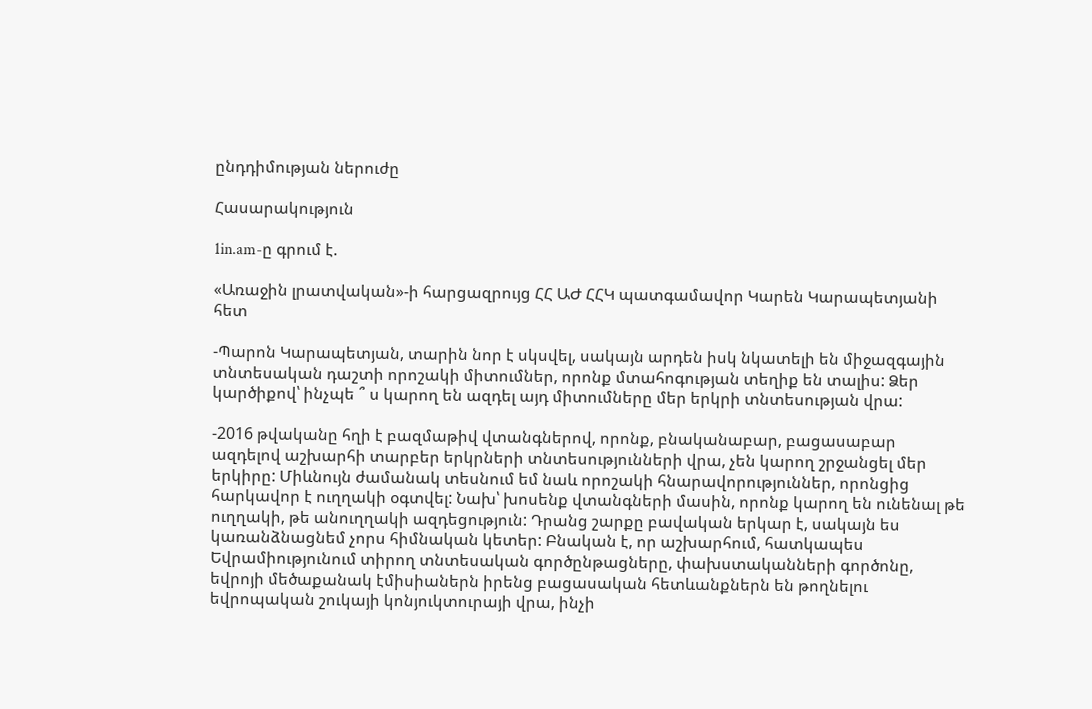ընդդիմության ներուժը

Հասարակություն

1in.am-ը գրում է.

«Առաջին լրատվական»-ի հարցազրույց ՀՀ ԱԺ ՀՀԿ պատգամավոր Կարեն Կարապետյանի հետ

-Պարոն Կարապետյան, տարին նոր է սկսվել, սակայն արդեն իսկ նկատելի են միջազգային տնտեսական դաշտի որոշակի միտումներ, որոնք մտահոգության տեղիք են տալիս: Ձեր կարծիքով՝ ինչպե ՞ ս կարող են ազդել այդ միտումները մեր երկրի տնտեսության վրա:

-2016 թվականը հղի է բազմաթիվ վտանգներով, որոնք, բնականաբար, բացասաբար ազդելով աշխարհի տարբեր երկրների տնտեսությունների վրա, չեն կարող շրջանցել մեր երկիրը: Միևնույն ժամանակ տեսնում եմ նաև որոշակի հնարավորություններ, որոնցից հարկավոր է ուղղակի օգտվել: Նախ՝ խոսենք վտանգների մասին, որոնք կարող են ունենալ թե ուղղակի, թե անուղղակի ազդեցություն: Դրանց շարքը բավական երկար է, սակայն ես կառանձնացնեմ չորս հիմնական կետեր: Բնական է, որ աշխարհում, հատկապես Եվրամիությունում տիրող տնտեսական գործընթացները, փախստականների գործոնը, եվրոյի մեծաքանակ էմիսիաներն իրենց բացասական հետևանքներն են թողնելու եվրոպական շուկայի կոնյուկտուրայի վրա, ինչի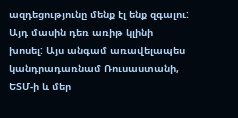ազդեցությունը մենք էլ ենք զգալու: Այդ մասին դեռ առիթ կլինի խոսել: Այս անգամ առավելապես կանդրադառնամ Ռուսաստանի, ԵՏՄ-ի և մեր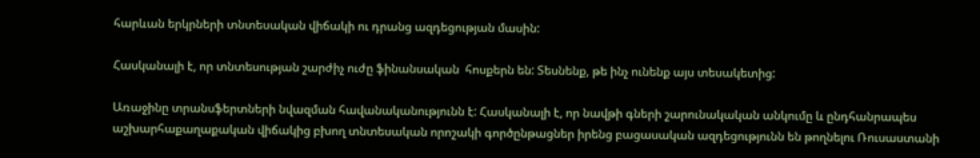հարևան երկրների տնտեսական վիճակի ու դրանց ազդեցության մասին:

Հասկանալի է, որ տնտեսության շարժիչ ուժը ֆինանսական  հոսքերն են: Տեսնենք, թե ինչ ունենք այս տեսակետից:

Առաջինը տրանսֆերտների նվազման հավանականությունն է: Հասկանալի է, որ նավթի գների շարունակական անկումը և ընդհանրապես աշխարհաքաղաքական վիճակից բխող տնտեսական որոշակի գործընթացներ իրենց բացասական ազդեցությունն են թողնելու Ռուսաստանի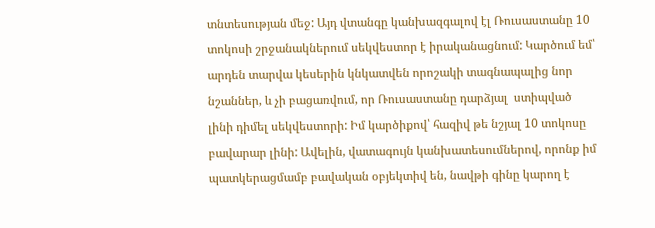տնտեսության մեջ: Այդ վտանգը կանխազգալով էլ Ռուսաստանը 10 տոկոսի շրջանակներում սեկվեստոր է իրականացնում: Կարծում եմ՝ արդեն տարվա կեսերին կնկատվեն որոշակի տագնապալից նոր նշաններ, և չի բացառվում, որ Ռուսաստանը դարձյալ  ստիպված լինի դիմել սեկվեստորի: Իմ կարծիքով՝ հազիվ թե նշյալ 10 տոկոսը բավարար լինի: Ավելին, վատագույն կանխատեսումներով, որոնք իմ պատկերացմամբ բավական օբյեկտիվ են, նավթի գինը կարող է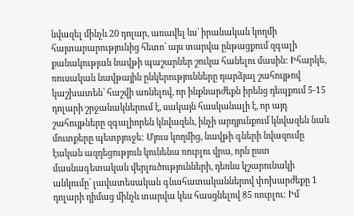նվազել մինչև 20 դոլար, առավել ևս՝ իրանական կողմի հայտարարությունից հետո՝ այս տարվա ընթացքում զգալի քանակության նավթի պաշարներ շուկա հանելու մասին: Իհարկե, ռուսական նավթային ընկերությունները դարձյալ շահույթով կաշխատեն՝ հաշվի առնելով, որ ինքնարժեքն իրենց դեպքում 5-15 դոլարի շրջանակներում է, սակայն հասկանալի է, որ այդ շահույթները զգալիորեն կնվազեն, ինչի արդյունքում կնվազեն նաև մուտքերը պետբյուջե: Մյուս կողմից, նավթի գների նվազումը էական ազդեցություն կունենա ռուբլու վրա, որն ըստ մասնագետական վերլուծությունների, դեռևս կշարունակի անկումը՝ լավատեսական գնահատականներով փոխարժեքը 1 դոլարի դիմաց մինչև տարվա կես հասցնելով 85 ռուբլու: Իմ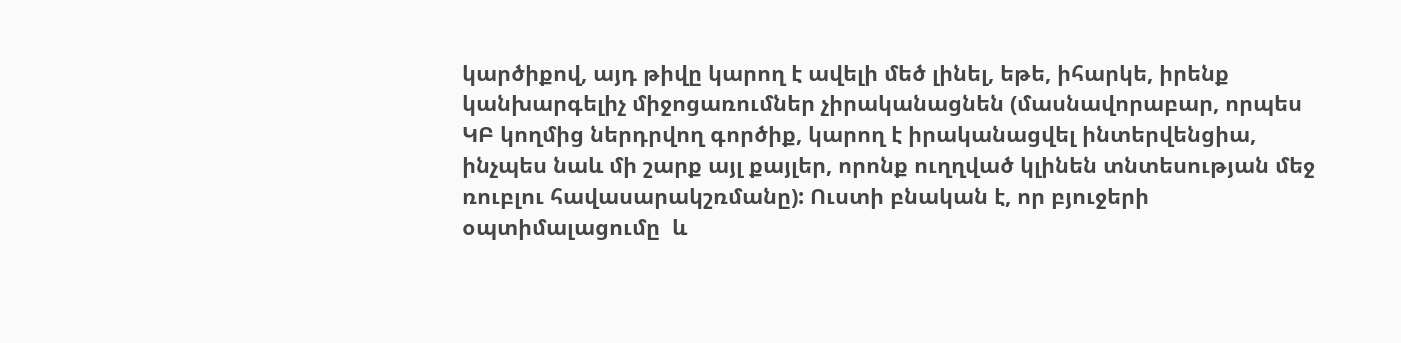կարծիքով, այդ թիվը կարող է ավելի մեծ լինել, եթե, իհարկե, իրենք կանխարգելիչ միջոցառումներ չիրականացնեն (մասնավորաբար, որպես ԿԲ կողմից ներդրվող գործիք, կարող է իրականացվել ինտերվենցիա, ինչպես նաև մի շարք այլ քայլեր, որոնք ուղղված կլինեն տնտեսության մեջ ռուբլու հավասարակշռմանը): Ուստի բնական է, որ բյուջերի օպտիմալացումը  և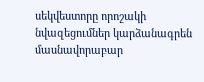սեկվեստորը որոշակի նվազեցումներ կարձանագրեն մասնավորաբար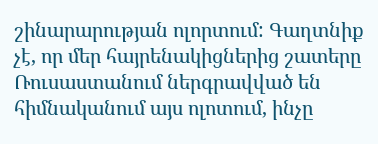շինարարության ոլորտում: Գաղտնիք չէ, որ մեր հայրենակիցներից շատերը Ռուսաստանում ներգրավված են հիմնականում այս ոլոտում, ինչը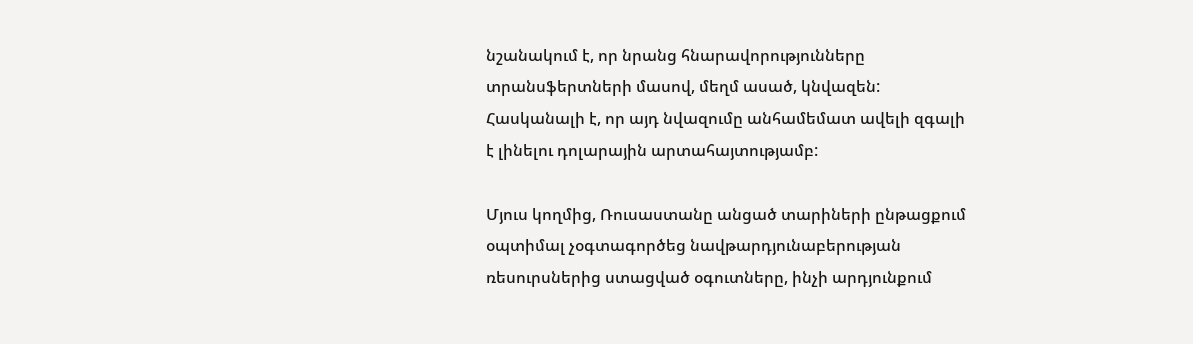նշանակում է, որ նրանց հնարավորությունները տրանսֆերտների մասով, մեղմ ասած, կնվազեն: Հասկանալի է, որ այդ նվազումը անհամեմատ ավելի զգալի է լինելու դոլարային արտահայտությամբ:

Մյուս կողմից, Ռուսաստանը անցած տարիների ընթացքում օպտիմալ չօգտագործեց նավթարդյունաբերության ռեսուրսներից ստացված օգուտները, ինչի արդյունքում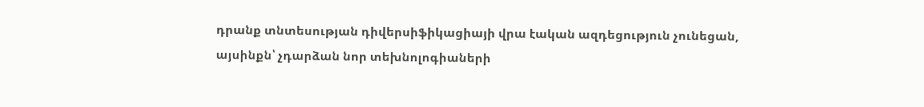դրանք տնտեսության դիվերսիֆիկացիայի վրա էական ազդեցություն չունեցան, այսինքն՝ չդարձան նոր տեխնոլոգիաների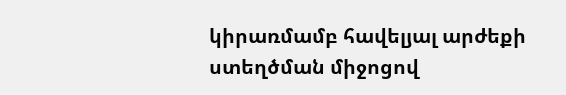կիրառմամբ հավելյալ արժեքի ստեղծման միջոցով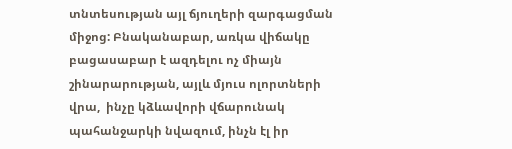տնտեսության այլ ճյուղերի զարգացման միջոց: Բնականաբար, առկա վիճակը բացասաբար է ազդելու ոչ միայն շինարարության, այլև մյուս ոլորտների վրա,  ինչը կձևավորի վճարունակ պահանջարկի նվազում, ինչն էլ իր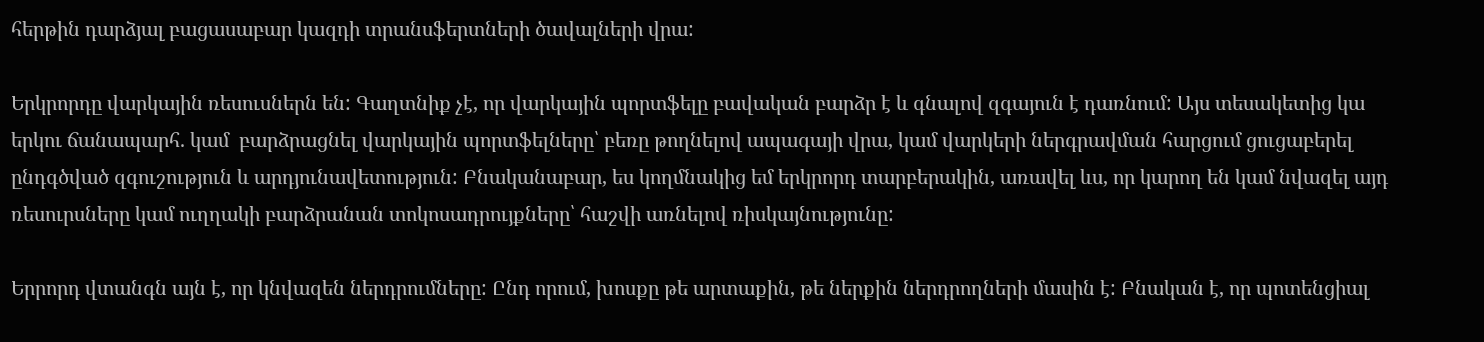հերթին դարձյալ բացասաբար կազդի տրանսֆերտների ծավալների վրա:

Երկրորդը վարկային ռեսուսներն են: Գաղտնիք չէ, որ վարկային պորտֆելը բավական բարձր է և գնալով զգայուն է դառնում: Այս տեսակետից կա երկու ճանապարհ. կամ  բարձրացնել վարկային պորտֆելները՝ բեռը թողնելով ապագայի վրա, կամ վարկերի ներգրավման հարցում ցուցաբերել ընդգծված զգուշություն և արդյունավետություն: Բնականաբար, ես կողմնակից եմ երկրորդ տարբերակին, առավել ևս, որ կարող են կամ նվազել այդ ռեսուրսները կամ ուղղակի բարձրանան տոկոսադրույքները՝ հաշվի առնելով ռիսկայնությունը:

Երրորդ վտանգն այն է, որ կնվազեն ներդրումները: Ընդ որում, խոսքը թե արտաքին, թե ներքին ներդրողների մասին է: Բնական է, որ պոտենցիալ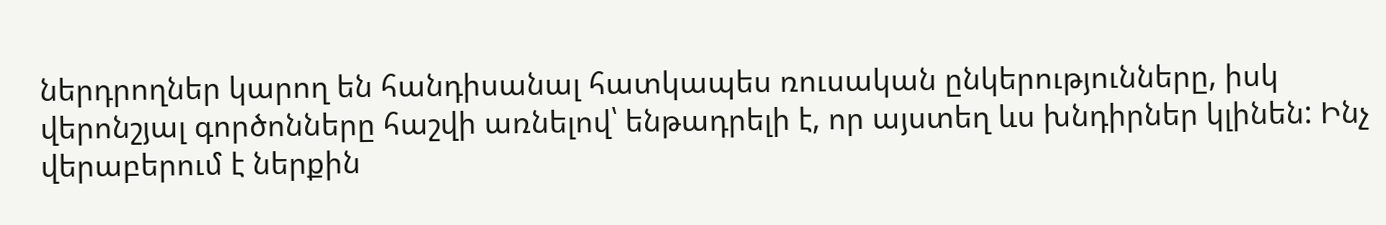ներդրողներ կարող են հանդիսանալ հատկապես ռուսական ընկերությունները, իսկ վերոնշյալ գործոնները հաշվի առնելով՝ ենթադրելի է, որ այստեղ ևս խնդիրներ կլինեն: Ինչ վերաբերում է ներքին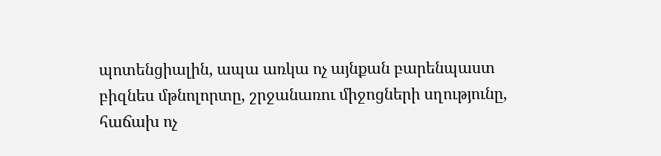պոտենցիալին, ապա առկա ոչ այնքան բարենպաստ բիզնես մթնոլորտը, շրջանառու միջոցների սղությունը, հաճախ ոչ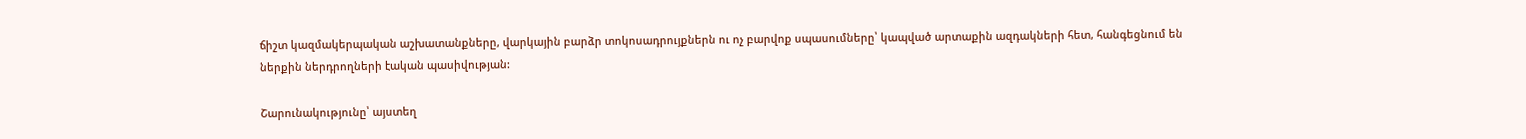ճիշտ կազմակերպական աշխատանքները, վարկային բարձր տոկոսադրույքներն ու ոչ բարվոք սպասումները՝ կապված արտաքին ազդակների հետ, հանգեցնում են ներքին ներդրողների էական պասիվության:

Շարունակությունը՝ այստեղ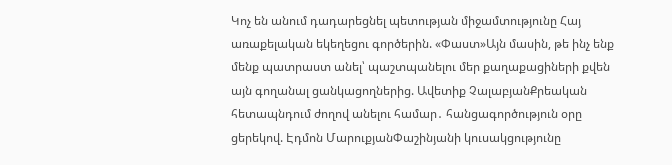Կոչ են անում դադարեցնել պետության միջամտությունը Հայ առաքելական եկեղեցու գործերին. «Փաստ»Այն մասին, թե ինչ ենք մենք պատրաստ անել՝ պաշտպանելու մեր քաղաքացիների քվեն այն գողանալ ցանկացողներից. Ավետիք ՉալաբյանՔրեական հետապնդում ժողով անելու համար․ հանցագործություն օրը ցերեկով. Էդմոն ՄարուքյանՓաշինյանի կուսակցությունը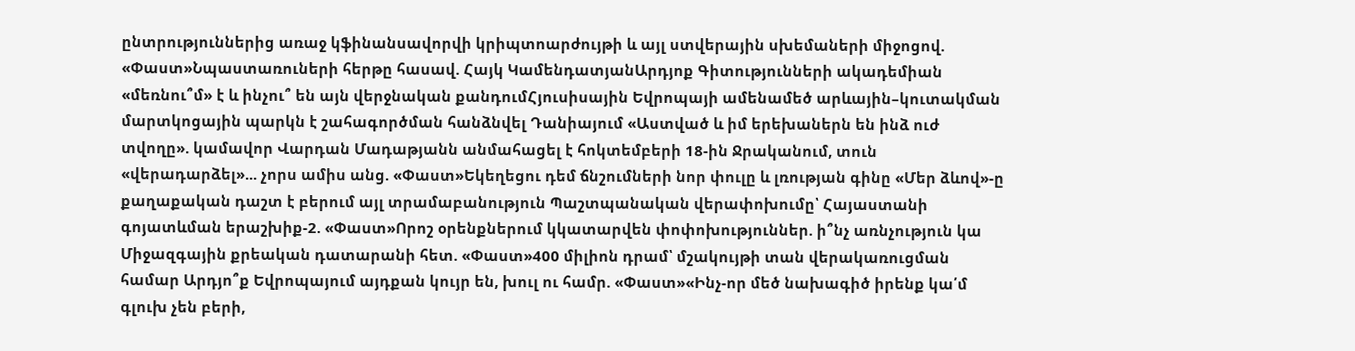ընտրություններից առաջ կֆինանսավորվի կրիպտոարժույթի և այլ ստվերային սխեմաների միջոցով. «Փաստ»Նպաստառուների հերթը հասավ. Հայկ ԿամենդատյանԱրդյոք Գիտությունների ակադեմիան «մեռնու՞մ» է և ինչու՞ են այն վերջնական քանդումՀյուսիսային Եվրոպայի ամենամեծ արևային–կուտակման մարտկոցային պարկն է շահագործման հանձնվել Դանիայում «Աստված և իմ երեխաներն են ինձ ուժ տվողը». կամավոր Վարդան Մադաթյանն անմահացել է հոկտեմբերի 18-ին Ջրականում, տուն «վերադարձել»... չորս ամիս անց. «Փաստ»Եկեղեցու դեմ ճնշումների նոր փուլը և լռության գինը «Մեր ձևով»-ը քաղաքական դաշտ է բերում այլ տրամաբանություն Պաշտպանական վերափոխումը՝ Հայաստանի գոյատևման երաշխիք-2. «Փաստ»Որոշ օրենքներում կկատարվեն փոփոխություններ. ի՞նչ առնչություն կա Միջազգային քրեական դատարանի հետ. «Փաստ»400 միլիոն դրամ՝ մշակույթի տան վերակառուցման համար Արդյո՞ք Եվրոպայում այդքան կույր են, խուլ ու համր. «Փաստ»«Ինչ-որ մեծ նախագիծ իրենք կա՛մ գլուխ չեն բերի,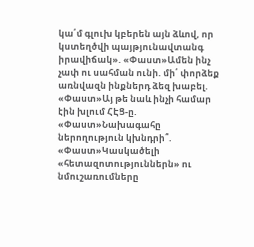կա՛մ գլուխ կբերեն այն ձևով, որ կստեղծվի պայթյունավտանգ իրավիճակ». «Փաստ»Ամեն ինչ չափ ու սահման ունի. մի՛ փորձեք առնվազն ինքներդ ձեզ խաբել. «Փաստ»Այ թե նաև ինչի համար էին խլում ՀԷՑ-ը. «Փաստ»Նախագահը ներողություն կխնդրի՞. «Փաստ»Կասկածելի «հետազոտություններն» ու նմուշառումները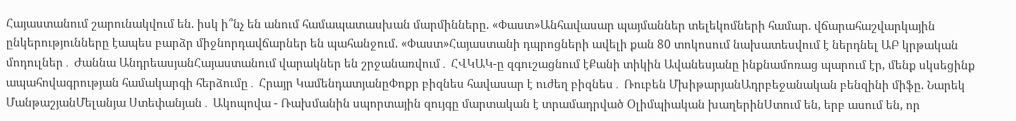Հայաստանում շարունակվում են. իսկ ի՞նչ են անում համապատասխան մարմինները. «Փաստ»Անհավասար պայմաններ տելեկոմների համար. վճարահաշվարկային ընկերությունները էապես բարձր միջնորդավճարներ են պահանջում. «Փաստ»Հայաստանի դպրոցների ավելի քան 80 տոկոսում նախատեսվում է ներդնել ԱԲ կրթական մոդուլներ․ Ժաննա ԱնդրեասյանՀայաստանում վարակներ են շրջանառվում․ ՀՎԿԱԿ-ը զգուշացնում էՔանի տիկին Ավանեսյանը ինքնամոռաց պարում էր, մենք սկսեցինք ապահովագրության համակարգի հերձումը․ Հրայր ԿամենդատյանըՓոքր բիզնես հավասար է ուժեղ բիզնես․ Ռուբեն ՄխիթարյանԱդրբեջանական բենզինի միֆը. Նարեկ ՄանթաշյանՄելանյա Ստեփանյան․ Ակոպովա - Ռախմանին սպորտային զույգը մարտական է տրամադրված Օլիմպիական խաղերինՍտում են, երբ ասում են, որ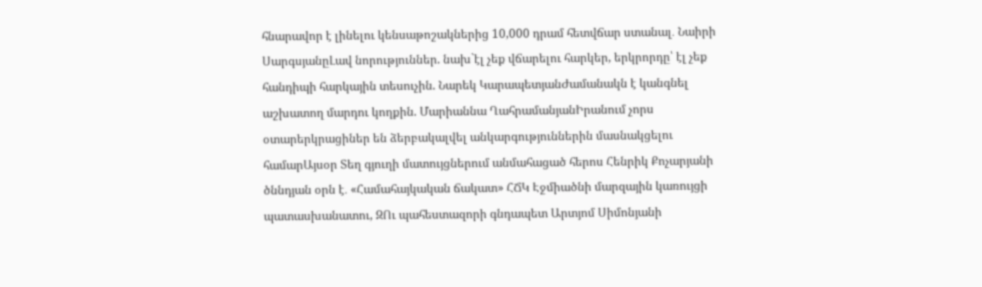հնարավոր է լինելու կենսաթոշակներից 10,000 դրամ հետվճար ստանալ․ Նաիրի ՍարգսյանըԼավ նորություններ. նախ`էլ չեք վճարելու հարկեր, երկրորդը՝ էլ չեք հանդիպի հարկային տեսուչին. Նարեկ ԿարապետյանԺամանակն է կանգնել աշխատող մարդու կողքին. Մարիաննա ՂահրամանյանԻրանում չորս օտարերկրացիներ են ձերբակալվել անկարգություններին մասնակցելու համարԱյսօր Տեղ գյուղի մատույցներում անմահացած հերոս Հենրիկ Քոչարյանի ծննդյան օրն է․ «Համահայկական ճակատ» ՀՃԿ Էջմիածնի մարզային կառույցի պատասխանատու, ԶՈւ պահեստազորի գնդապետ Արտյոմ Սիմոնյանի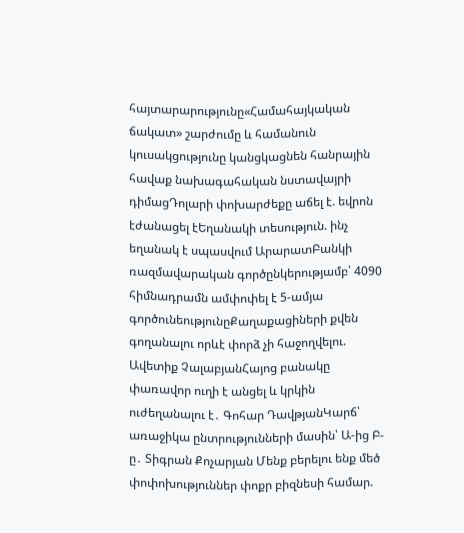հայտարարությունը«Համահայկական ճակատ» շարժումը և համանուն կուսակցությունը կանցկացնեն հանրային հավաք նախագահական նստավայրի դիմացԴոլարի փոխարժեքը աճել է. եվրոն էժանացել էԵղանակի տեսություն. ինչ եղանակ է սպասվում ԱրարատԲանկի ռազմավարական գործընկերությամբ՝ 4090 հիմնադրամն ամփոփել է 5-ամյա գործունեությունըՔաղաքացիների քվեն գողանալու որևէ փորձ չի հաջողվելու. Ավետիք ՉալաբյանՀայոց բանակը փառավոր ուղի է անցել և կրկին ուժեղանալու է․ Գոհար ԴավթյանԿարճ՝ առաջիկա ընտրությունների մասին՝ Ա-ից Բ-ը․ Տիգրան Քոչարյան Մենք բերելու ենք մեծ փոփոխություններ փոքր բիզնեսի համար.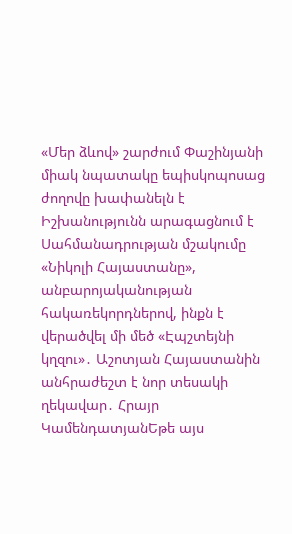«Մեր ձևով» շարժում Փաշինյանի միակ նպատակը եպիսկոպոսաց ժողովը խափանելն է Իշխանությունն արագացնում է Սահմանադրության մշակումը «Նիկոլի Հայաստանը», անբարոյականության հակառեկորդներով, ինքն է վերածվել մի մեծ «Էպշտեյնի կղզու»․ Աշոտյան Հայաստանին անհրաժեշտ է նոր տեսակի ղեկավար․ Հրայր ԿամենդատյանԵթե այս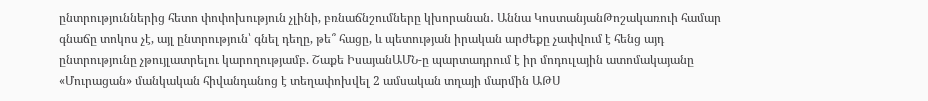ընտրություններից հետո փոփոխություն չլինի, բռնաճնշումները կխորանան․ Աննա ԿոստանյանԹոշակառուի համար գնաճը տոկոս չէ, այլ ընտրություն՝ գնել դեղը, թե՞ հացը, և պետության իրական արժեքը չափվում է հենց այդ ընտրությունը չթույլատրելու կարողությամբ. Շաքե ԻսայանԱՄՆ-ը պարտադրում է իր մոդուլային ատոմակայանը «Մուրացան» մանկական հիվանդանոց է տեղափոխվել 2 ամսական տղայի մարմին ԱԹՍ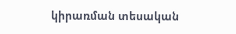կիրառման տեսական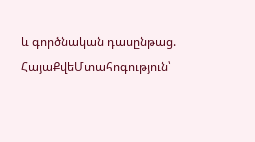և գործնական դասընթաց. ՀայաՔվեՄտահոգություն՝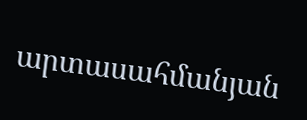արտասահմանյան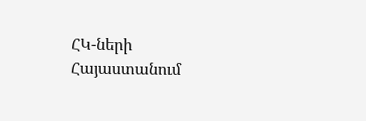ՀԿ-ների Հայաստանում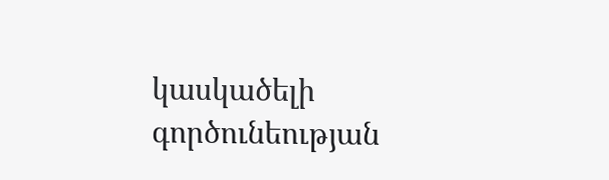կասկածելի գործունեության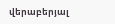վերաբերյալ